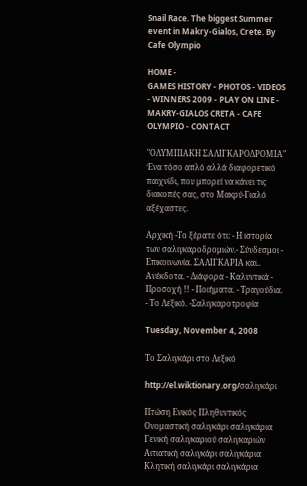Snail Race. The biggest Summer event in Makry-Gialos, Crete. By Cafe Olympio

HOME -
GAMES HISTORY - PHOTOS - VIDEOS - WINNERS 2009 - PLAY ON LINE - MAKRY-GIALOS CRETA - CAFE OLYMPIO - CONTACT

"ΟΛΥΜΠΙΑΚΗ ΣΑΛΙΓΚΑΡΟΔΡΟΜΙΑ"
Ένα τόσο απλό αλλά διαφορετικό παιχνίδι, που μπορεί να κάνει τις διακοπές σας, στο Μακρύ-Γιαλό αξέχαστες.

Αρχική -Το ξέρατε ότι: - Η ιστορία των σαλιγκαροδρομιών.- Σύνδεσμοι - Επικοινωνία. ΣΑΛΙΓΚΑΡΙΑ και.. Ανέκδοτα. - Διάφορα - Καλυντικά - Προσοχή !! - Ποιήματα. - Τραγούδια. - Το Λεξικό. -Σαλιγκαροτροφία

Tuesday, November 4, 2008

Το Σαλιγκάρι στο Λεξικό

http://el.wiktionary.org/σαλιγκάρι

Πτώση Ενικός Πληθυντικός
Ονομαστική σαλιγκάρι σαλιγκάρια
Γενική σαλιγκαριού σαλιγκαριών
Αιτιατική σαλιγκάρι σαλιγκάρια
Κλητική σαλιγκάρι σαλιγκάρια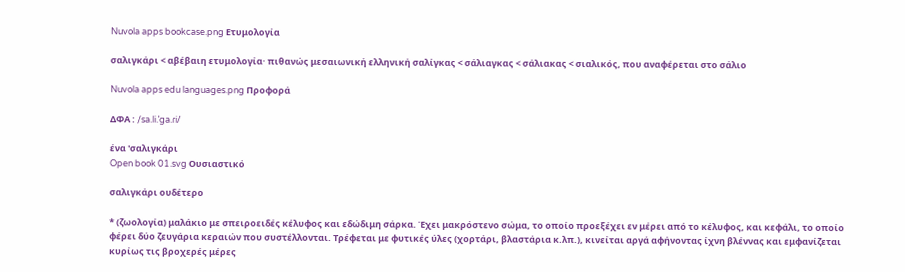Nuvola apps bookcase.png Ετυμολογία

σαλιγκάρι < αβέβαιη ετυμολογία· πιθανώς μεσαιωνική ελληνική σαλίγκας < σάλιαγκας < σάλιακας < σιαλικός, που αναφέρεται στο σάλιο

Nuvola apps edu languages.png Προφορά

ΔΦΑ : /sa.li.ˈga.ɾi/

ένα 'σαλιγκάρι
Open book 01.svg Ουσιαστικό

σαλιγκάρι ουδέτερο

* (ζωολογία) μαλάκιο με σπειροειδές κέλυφος και εδώδιμη σάρκα. Έχει μακρόστενο σώμα, το οποίο προεξέχει εν μέρει από το κέλυφος, και κεφάλι, το οποίο φέρει δύο ζευγάρια κεραιών που συστέλλονται. Τρέφεται με φυτικές ύλες (χορτάρι, βλαστάρια κ.λπ.), κινείται αργά αφήνοντας ίχνη βλέννας και εμφανίζεται κυρίως τις βροχερές μέρες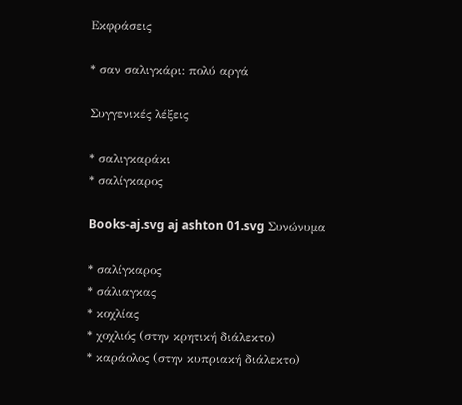Εκφράσεις

* σαν σαλιγκάρι: πολύ αργά

Συγγενικές λέξεις

* σαλιγκαράκι
* σαλίγκαρος

Books-aj.svg aj ashton 01.svg Συνώνυμα

* σαλίγκαρος
* σάλιαγκας
* κοχλίας
* χοχλιός (στην κρητική διάλεκτο)
* καράολος (στην κυπριακή διάλεκτο)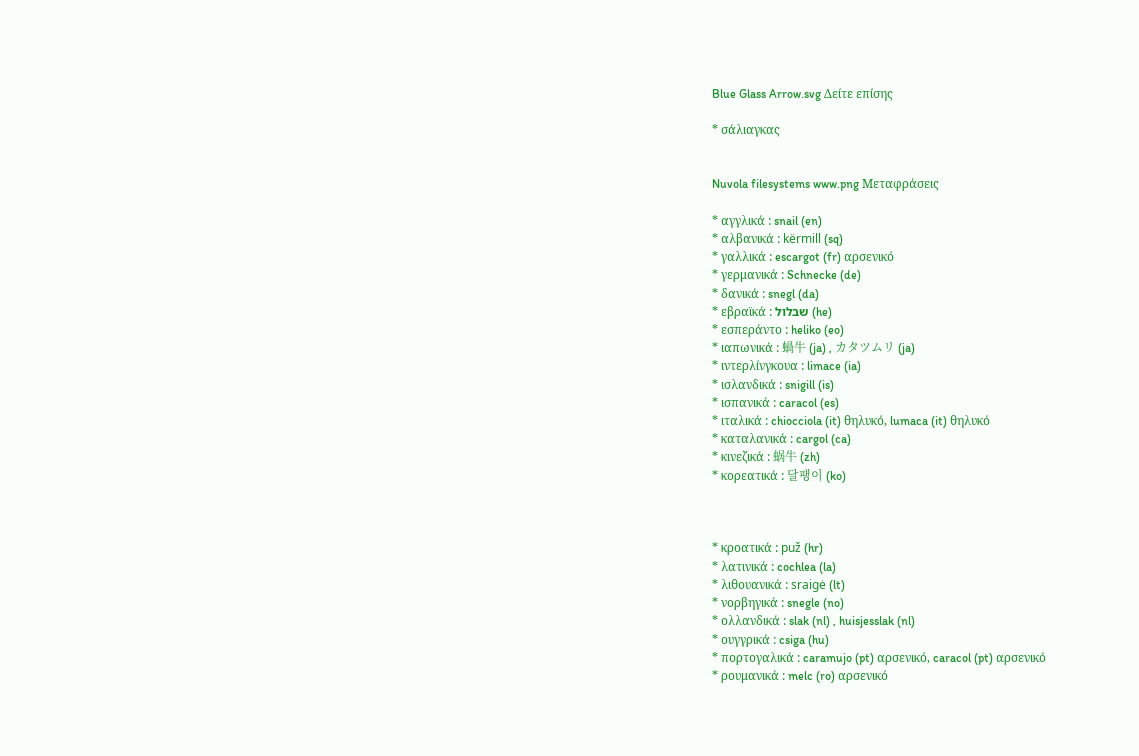Blue Glass Arrow.svg Δείτε επίσης

* σάλιαγκας


Nuvola filesystems www.png Μεταφράσεις

* αγγλικά : snail (en)
* αλβανικά : kërmill (sq)
* γαλλικά : escargot (fr) αρσενικό
* γερμανικά : Schnecke (de)
* δανικά : snegl (da)
* εβραϊκά : שבלול (he)
* εσπεράντο : heliko (eo)
* ιαπωνικά : 蝸牛 (ja) , カタツムリ (ja)
* ιντερλίνγκουα : limace (ia)
* ισλανδικά : snigill (is)
* ισπανικά : caracol (es)
* ιταλικά : chiocciola (it) θηλυκό, lumaca (it) θηλυκό
* καταλανικά : cargol (ca)
* κινεζικά : 蜗牛 (zh)
* κορεατικά : 달팽이 (ko)



* κροατικά : puž (hr)
* λατινικά : cochlea (la)
* λιθουανικά : sraigė (lt)
* νορβηγικά : snegle (no)
* ολλανδικά : slak (nl) , huisjesslak (nl)
* ουγγρικά : csiga (hu)
* πορτογαλικά : caramujo (pt) αρσενικό, caracol (pt) αρσενικό
* ρουμανικά : melc (ro) αρσενικό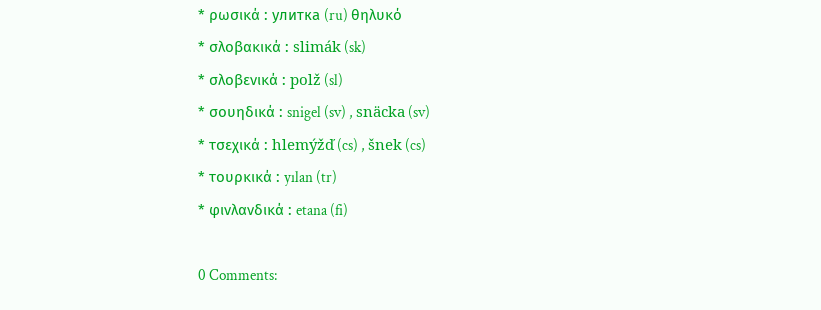* ρωσικά : улитка (ru) θηλυκό
* σλοβακικά : slimák (sk)
* σλοβενικά : polž (sl)
* σουηδικά : snigel (sv) , snäcka (sv)
* τσεχικά : hlemýžď (cs) , šnek (cs)
* τουρκικά : yılan (tr)
* φινλανδικά : etana (fi)

0 Comments: